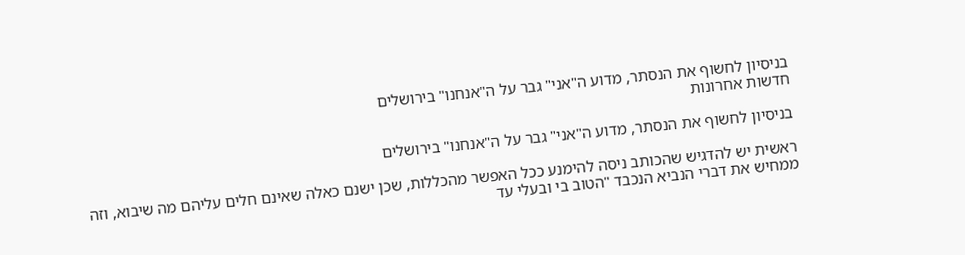בניסיון לחשוף את הנסתר, מדוע ה"אני" גבר על ה"אנחנו" בירושלים
חדשות אחרונות

בניסיון לחשוף את הנסתר, מדוע ה"אני" גבר על ה"אנחנו" בירושלים

ראשית יש להדגיש שהכותב ניסה להימנע ככל האפשר מהכללות, שכן ישנם כאלה שאינם חלים עליהם מה שיבוא, וזה ממחיש את דברי הנביא הנכבד "הטוב בי ובעלי עד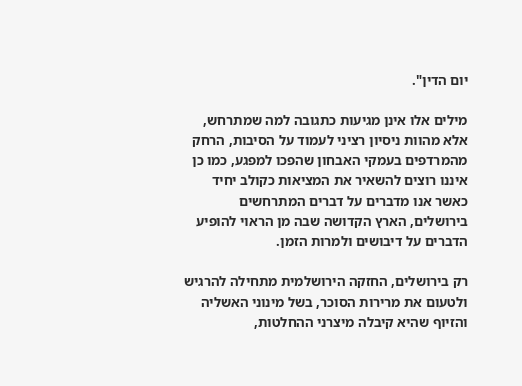יום הדין".

מילים אלו אינן מגיעות כתגובה למה שמתרחש, אלא מהוות ניסיון רציני לעמוד על הסיבות, הרחק מהמרדפים בעמקי האבחון שהפכו למפגע, כמו כן איננו רוצים להשאיר את המציאות כקולב יחיד כאשר אנו מדברים על דברים המתרחשים בירושלים, הארץ הקדושה שבה מן הראוי להופיע הדברים על דיבושים ולמרות הזמן.

רק בירושלים, החזקה הירושלמית מתחילה להרגיש ולטעום את מרירות הסוכר, בשל מינוני האשליה והזיוף שהיא קיבלה מיצרני ההחלטות,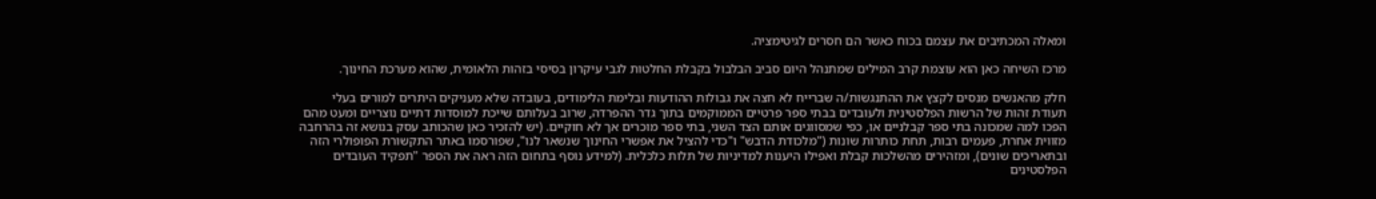ומאלה המכתיבים את עצמם בכוח כאשר הם חסרים לגיטימציה.

מרכז השיחה כאן הוא עוצמת קרב המילים שמתנהל היום סביב הבלבול בקבלת החלטות לגבי עיקרון בסיסי בזהות הלאומית, שהוא מערכת החינוך.

חלק מהאנשים מנסים לקצץ את ההתנגשות/ה שברייח לא חצה את גבולות ההודעות ובלימת הלימודים, בעובדה שלא מעניקים היתרים למורים בעלי תעודת זהות של הרשות הפלסטינית ולעובדים בבתי ספר פרטיים הממוקמים בתוך גדר ההפרדה, שרוב בעלותם שייכת למוסדות דתיים נוצריים ומעט מהם הפכו למה שמכונה בתי ספר קבלניים או, כפי שמסווגים אותם הצד השני, בתי ספר מוכרים אך לא חוקיים. (יש להזכיר כאן שהכותב עסק בנושא זה בהרחבה מזווית אחרת, פעמים רבות, תחת כותרות שונות ("מלכודת הדבש" ו"כדי להציל את אפשרי החינוך שנשאר לנו", שפורסמו באתר התקשורת הפופולרי הזה ובתאריכים שונים), ומזהירים מהשלכות קבלת ואפילו היענות למדיניות של תלות כלכלית. (למידע נוסף בתחום הזה ראה את הספר "תפקיד העובדים הפלסטינים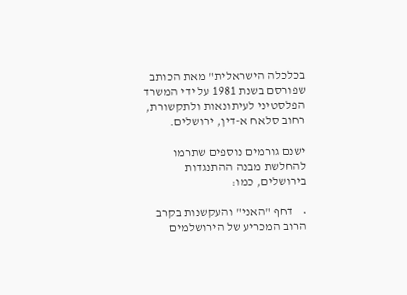בכלכלה הישראלית" מאת הכותב שפורסם בשנת 1981 על ידי המשרד הפלסטיני לעיתונאות ולתקשורת, רחוב סלאח א-דין, ירושלים.

ישנם גורמים נוספים שתרמו להחלשת מבנה ההתנגדות בירושלים, כמו:

•    דחף "האני" והעקשנות בקרב הרוב המכריע של הירושלמים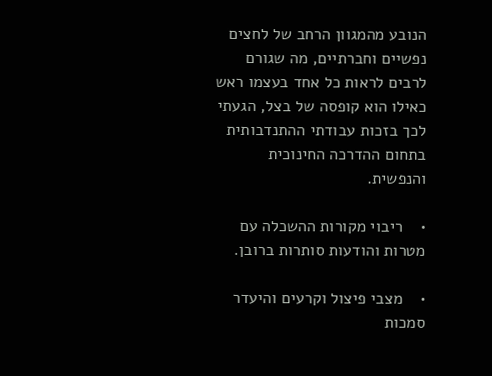הנובע מהמגוון הרחב של לחצים נפשיים וחברתיים, מה שגורם לרבים לראות כל אחד בעצמו ראש כאילו הוא קופסה של בצל, הגעתי לכך בזכות עבודתי ההתנדבותית בתחום ההדרכה החינוכית והנפשית.

•    ריבוי מקורות ההשכלה עם מטרות והודעות סותרות ברובן.

•    מצבי פיצול וקרעים והיעדר סמכות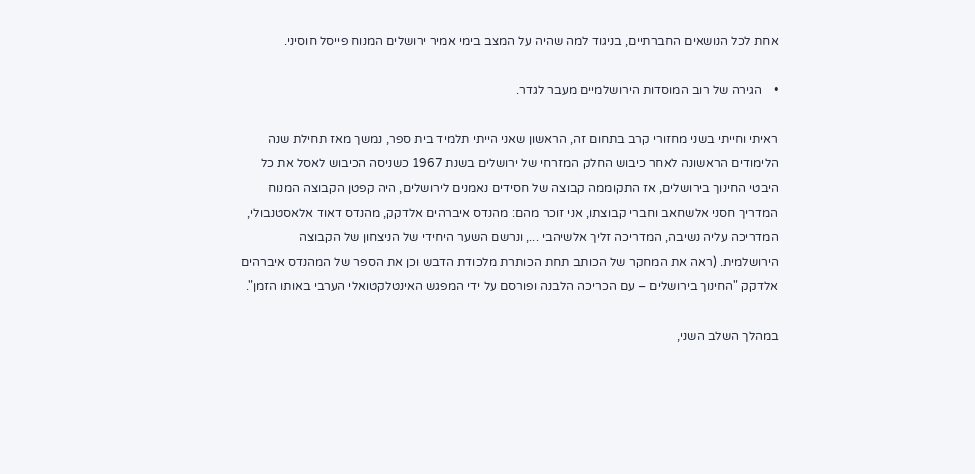אחת לכל הנושאים החברתיים, בניגוד למה שהיה על המצב בימי אמיר ירושלים המנוח פייסל חוסיני.

•    הגירה של רוב המוסדות הירושלמיים מעבר לגדר.

ראיתי וחייתי בשני מחזורי קרב בתחום זה, הראשון שאני הייתי תלמיד בית ספר, נמשך מאז תחילת שנה הלימודים הראשונה לאחר כיבוש החלק המזרחי של ירושלים בשנת 1967 כשניסה הכיבוש לאסל את כל היבטי החינוך בירושלים, אז התקוממה קבוצה של חסידים נאמנים לירושלים, היה קפטן הקבוצה המנוח המדריך חסני אלשחאב וחברי קבוצתו, אני זוכר מהם: מהנדס איברהים אלדקק, מהנדס דאוד אלאסטנבולי, המדריכה עליה נשיבה, המדריכה זליך אלשיהבי ..., ונרשם השער היחידי של הניצחון של הקבוצה הירושלמית. (ראה את המחקר של הכותב תחת הכותרת מלכודת הדבש וכן את הספר של המהנדס איברהים אלדקק "החינוך בירושלים – עם הכריכה הלבנה ופורסם על ידי המפגש האינטלקטואלי הערבי באותו הזמן".

במהלך השלב השני,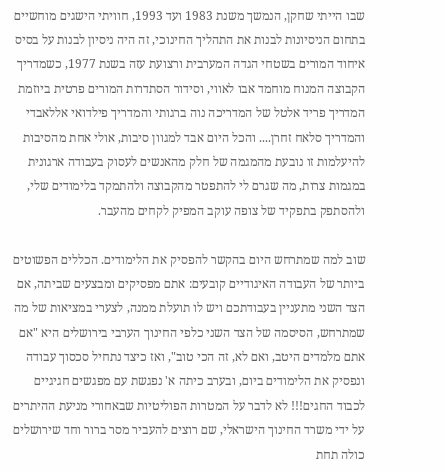שבו הייתי שחקן, הנמשך משנת 1983 ועד 1993, חוויתי הישגים מוחשיים בתחום הניסיונות לבנות את התהליך החינוכי, זה היה ניסיון לבנות על בסיס איחוד המורים בשטחי הגדה המערבית ורצועת עזה בשנת 1977, כשמדריך הקבוצה המנוח מוחמד אבו לאווי, וסידור הסתדרות המורים פרטית ביוזמת המדריך פריד אלטל של המדריכה נוה ברגותי והמדריך פילדואי אללאבדי והמדריך סלאח זחרן.... והכל היום אבד למגוון סיבות, אולי אחת מהסיבות להיעלמות זו נובעת מהמגמה של חלק מהאנשים לעסוק בעבודה ארגונית במגמות צרות, מה שגרם לי להתפטר מהקבוצה ולהתמקד בלימודים שלי, ולהסתפק בתפקיד של צופה עוקב המפיק לקחים מהעבר.

שוב למה שמתרחש היום בהקשר להפסיק את הלימודים. הכללים הפשוטים ביותר של העבודה האיגודיים קובעים: אתם מפסיקים ומבצעים שביתה, אם הצד השני מתעניין בעבודתכם ויש לו תועלת ממנה, לצערי במציאות של מה שמתרחש, הסיסמה של הצד השני כלפי החינוך הערבי בירושלים היא "אם אתם מלמדים היטב, ואם לא, זה הכי טוב", ואז כיצד נתחיל סכסוך עבודה ונפסיק את הלימודים ביום, ובערב כיתה א' נפגשת עם מפגשים חגיגיים לכבוד החגים!!! לא לדבר על המטרות הפוליטיות שבאחורי מניעת ההיתרים על ידי משרד החינוך הישראלי, שם רוצים להעביר מסר ברור וחד שירושלים כולה תחת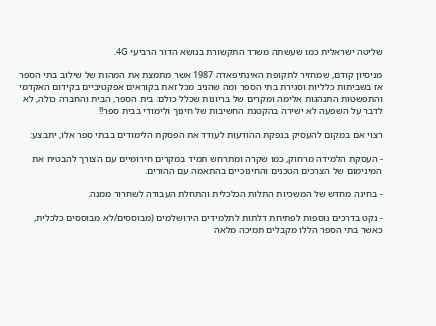שליטה ישראלית כמו שעשתה משרד התקשורת בנושא הדור הרביעי 4G.

מניסיון קודם, שמחזיר לתקופת האינתיפאדה 1987 אשר מתמצת את המהות של שילוב בתי הספר אז בשביתות כלליות וסגירת בתי הספר ומה שהניב מכל זאת בקוראים אפקטיביים בקידום האקדמי והתפשטות התנהגות אלימה ומקרים של בריונות שכלל כולם: בית הספר, הבית והחברה כולה, לא לדבר על השפעה לא ישירה בהקטנת החשיבות של חינוך ולימודי בבית ספר!!

רצוי אם במקום להעסיק בנפקת ההודעות לעודד את הפסקת הלימודים בבתי ספר אלו, יתבצע:

- העסקת הלמידה מרחוק, כמו שקרה ומתרחש תמיד במקרים חירומיים עם הצורך להבטיח את המינימום של הצרכים הטכנים והחינוכיים בהתאמה עם ההורים.

- בחינה מחדש של המשכיות התלות הכלכלית והתחלת העבודה לשחרור ממנה.

- נקט בדרכים נוספות לפתיחת דלתות לתלמידים הירושלמים (מבוססים/לא מבוססים כלכלית, כאשר בתי הספר הללו מקבלים תמיכה מלאה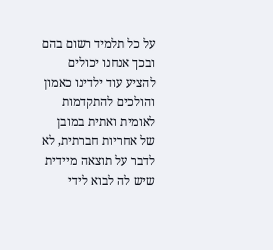על כל תלמיד רשום בהם ובכך אנחנו יכולים להציע עוד ילדינו כאמון והולכים להתקדמות לאומית ואתית במובן של אחריות חברתית, לא לדבר על תוצאה מיידית שיש לה לבוא לידי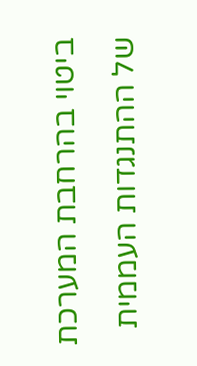ביטוי בהרחבת המערכת של ההתנגדות העממית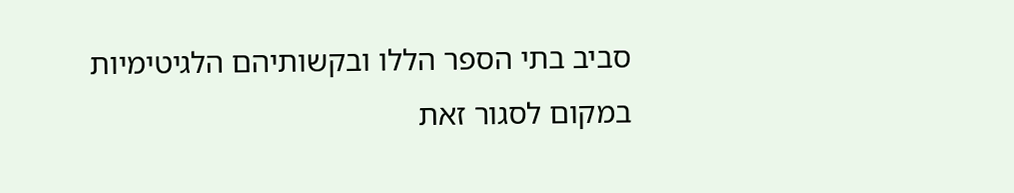סביב בתי הספר הללו ובקשותיהם הלגיטימיות במקום לסגור זאת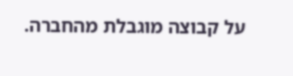על קבוצה מוגבלת מהחברה.